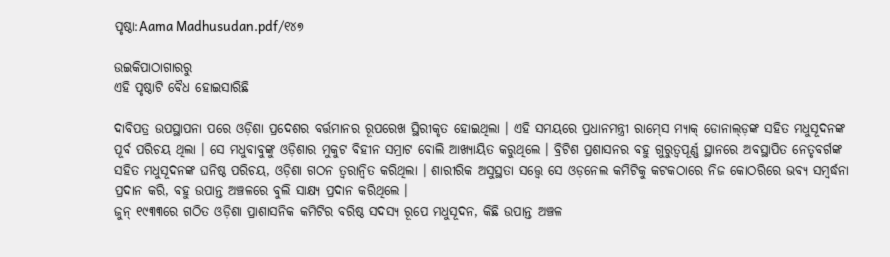ପୃଷ୍ଠା:Aama Madhusudan.pdf/୧୪୭

ଉଇକିପାଠାଗାର‌ରୁ
ଏହି ପୃଷ୍ଠାଟି ବୈଧ ହୋଇସାରିଛି

ଦାବିପତ୍ର ଉପସ୍ଥାପନା ପରେ ଓଡ଼ିଶା ପ୍ରଦେଶର ବର୍ତ୍ତମାନର ରୂପରେଖ ସ୍ଥିରୀକୃତ ହୋଇଥିଲା । ଏହି ସମୟରେ ପ୍ରଧାନମନ୍ତ୍ରୀ ରାମ୍‍ସେ ମ୍ୟାକ୍‍ ଡୋନାଲ୍‍ଡ଼ଙ୍କ ସହିତ ମଧୁସୂଦନଙ୍କ ପୂର୍ବ ପରିଚୟ ଥିଲା । ସେ ମଧୁବାବୁଙ୍କୁ ଓଡ଼ିଶାର ମୁକୁଟ ବିହୀନ ସମ୍ରାଟ ବୋଲି ଆଖ୍ୟାୟିତ କରୁଥିଲେ । ବ୍ରିଟିଶ ପ୍ରଶାସନର ବହୁ ଗୁରୁତ୍ୱପୂର୍ଣ୍ଣ ସ୍ଥାନରେ ଅବସ୍ଥାପିତ ନେତୃବର୍ଗଙ୍କ ସହିତ ମଧୁସୂଦନଙ୍କ ଘନିଷ୍ଠ ପରିଚୟ, ଓଡ଼ିଶା ଗଠନ ତ୍ୱରାନ୍ୱିତ କରିଥିଲା । ଶାରୀରିକ ଅସୁସ୍ଥତା ସତ୍ତ୍ୱେ ସେ ଓଡ଼ନେଲ କମିଟିକୁ କଟକଠାରେ ନିଜ କୋଠରିରେ ଭବ୍ୟ ସମ୍ବର୍ଦ୍ଧନା ପ୍ରଦାନ କରି, ବହୁ ଉପାନ୍ତ ଅଞ୍ଚଳରେ ବୁଲି ସାକ୍ଷ୍ୟ ପ୍ରଦାନ କରିଥିଲେ ।
ଜୁନ୍‍ ୧୯୩୩ରେ ଗଠିତ ଓଡ଼ିଶା ପ୍ରାଶାସନିକ କମିଟିର ବରିଷ୍ଠ ସଦସ୍ୟ ରୂପେ ମଧୁସୂଦନ, କିଛି ଉପାନ୍ତ ଅଞ୍ଚଳ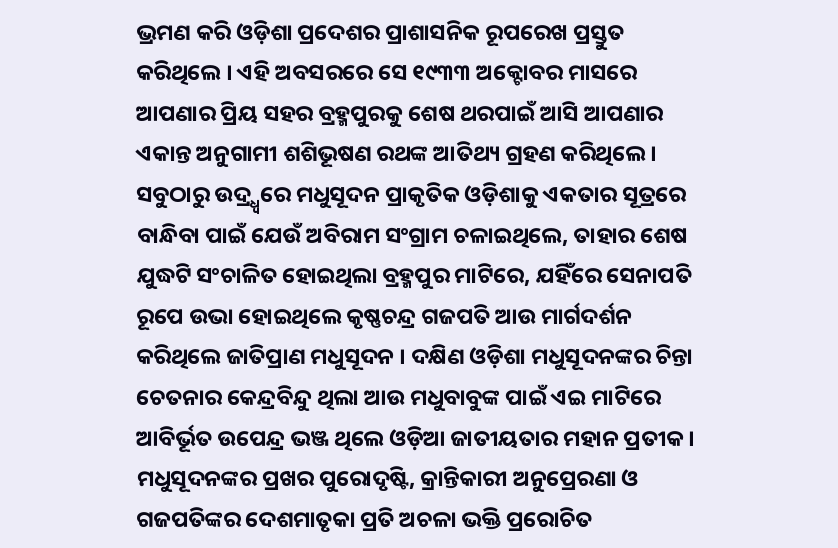ଭ୍ରମଣ କରି ଓଡ଼ିଶା ପ୍ରଦେଶର ପ୍ରାଶାସନିକ ରୂପରେଖ ପ୍ରସ୍ତୁତ କରିଥିଲେ । ଏହି ଅବସରରେ ସେ ୧୯୩୩ ଅକ୍ଟୋବର ମାସରେ ଆପଣାର ପ୍ରିୟ ସହର ବ୍ରହ୍ମପୁରକୁ ଶେଷ ଥରପାଇଁ ଆସି ଆପଣାର ଏକାନ୍ତ ଅନୁଗାମୀ ଶଶିଭୂଷଣ ରଥଙ୍କ ଆତିଥ୍ୟ ଗ୍ରହଣ କରିଥିଲେ । ସବୁଠାରୁ ଉଦ୍ର୍ଧ୍ୱରେ ମଧୁସୂଦନ ପ୍ରାକୃତିକ ଓଡ଼ିଶାକୁ ଏକତାର ସୂତ୍ରରେ ବାନ୍ଧିବା ପାଇଁ ଯେଉଁ ଅବିରାମ ସଂଗ୍ରାମ ଚଳାଇଥିଲେ, ତାହାର ଶେଷ ଯୁଦ୍ଧଟି ସଂଚାଳିତ ହୋଇଥିଲା ବ୍ରହ୍ମପୁର ମାଟିରେ, ଯହିଁରେ ସେନାପତି ରୂପେ ଉଭା ହୋଇଥିଲେ କୃଷ୍ଣଚନ୍ଦ୍ର ଗଜପତି ଆଉ ମାର୍ଗଦର୍ଶନ କରିଥିଲେ ଜାତିପ୍ରାଣ ମଧୁସୂଦନ । ଦକ୍ଷିଣ ଓଡ଼ିଶା ମଧୁସୂଦନଙ୍କର ଚିନ୍ତା ଚେତନାର କେନ୍ଦ୍ରବିନ୍ଦୁ ଥିଲା ଆଉ ମଧୁବାବୁଙ୍କ ପାଇଁ ଏଇ ମାଟିରେ ଆବିର୍ଭୂତ ଉପେନ୍ଦ୍ର ଭଞ୍ଜ ଥିଲେ ଓଡ଼ିଆ ଜାତୀୟତାର ମହାନ ପ୍ରତୀକ । ମଧୁସୂଦନଙ୍କର ପ୍ରଖର ପୁରୋଦୃଷ୍ଟି, କ୍ରାନ୍ତିକାରୀ ଅନୁପ୍ରେରଣା ଓ ଗଜପତିଙ୍କର ଦେଶମାତୃକା ପ୍ରତି ଅଚଳା ଭକ୍ତି ପ୍ରରୋଚିତ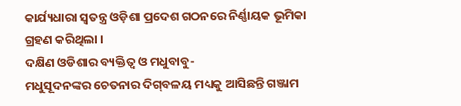କାର୍ଯ୍ୟଧାରା ସ୍ୱତନ୍ତ୍ର ଓଡ଼ିଶା ପ୍ରଦେଶ ଗଠନରେ ନିର୍ଣ୍ଣାୟକ ଭୂମିକା ଗ୍ରହଣ କରିଥିଲା ।
ଦକ୍ଷିଣ ଓଡିଶାର ବ୍ୟକ୍ତିତ୍ୱ ଓ ମଧୁବାବୁ-
ମଧୁସୂଦନଙ୍କର ଚେତନାର ଦିଗ୍‍ବଳୟ ମଧ୍ୟକୁ ଆସିଛନ୍ତି ଗଞ୍ଜାମ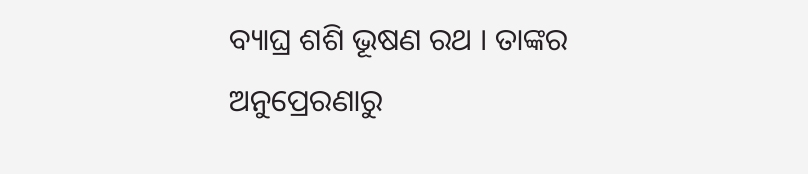ବ୍ୟାଘ୍ର ଶଶି ଭୂଷଣ ରଥ । ତାଙ୍କର ଅନୁପ୍ରେରଣାରୁ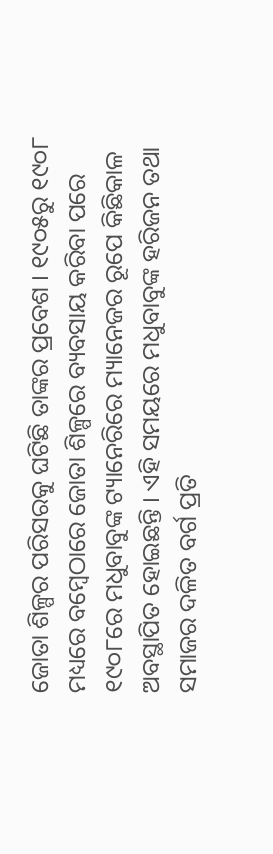ଜୋତା ଶିଳ୍ପର ପରିସରକୁ ଘଟିଛି ତାଙ୍କର ପ୍ରବେଶ । ୧୯୦୫ରୁ ୧୯୦୮ ମଧ୍ୟରେ ବମ୍ବେଠାରେ ଜୋତା ଶିଳ୍ପରେ ବ୍ୟବସାୟ କରିବା ପରେ ୧୯୦୮ରେ ମଧୁବାବୁଙ୍କ ଟ୍ୟାନେରିରେ ମ୍ୟାନେଜର ରୂପେ କିଛିକାଳ ଅବସ୍ଥାପିତ ହୋଇଛନ୍ତି । ଏହି ସମୟରେ ମଧୁବାବୁଙ୍କ ହରିଜନ ତଥା ସମାଜର ଦଳିତ ବର୍ଗ ପ୍ରତି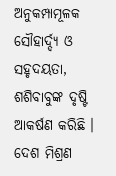ଅନୁକମ୍ପାମୂଳକ ସୌହାର୍ଦ୍ଦ୍ୟ ଓ ସହୃଦୟତା, ଶଶିବାବୁଙ୍କ ଦୃଷ୍ଟି ଆକର୍ଷଣ କରିଛି । ଦେଶ ମିଶ୍ରଣ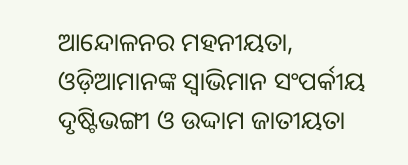ଆନ୍ଦୋଳନର ମହନୀୟତା, ଓଡ଼ିଆମାନଙ୍କ ସ୍ୱାଭିମାନ ସଂପର୍କୀୟ ଦୃଷ୍ଟିଭଙ୍ଗୀ ଓ ଉଦ୍ଦାମ ଜାତୀୟତା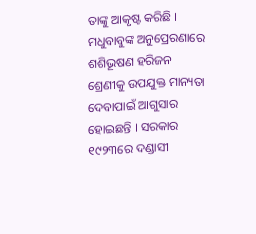ତାଙ୍କୁ ଆକୃଷ୍ଟ କରିଛି ।
ମଧୁବାବୁଙ୍କ ଅନୁପ୍ରେରଣାରେ ଶଶିଭୂଷଣ ହରିଜନ ଶ୍ରେଣୀକୁ ଉପଯୁକ୍ତ ମାନ୍ୟତା ଦେବାପାଇଁ ଆଗୁସାର ହୋଇଛନ୍ତି । ସରକାର ୧୯୨୩ରେ ଦଣ୍ଡାସୀ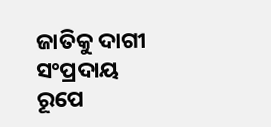ଜାତିକୁ ଦାଗୀ ସଂପ୍ରଦାୟ ରୂପେ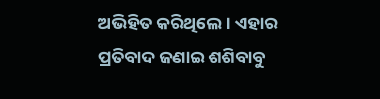ଅଭିହିତ କରିଥିଲେ । ଏହାର ପ୍ରତିବାଦ ଜଣାଇ ଶଶିବାବୁ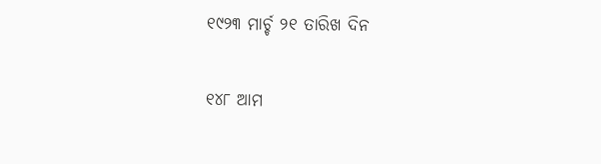୧୯୨୩ ମାର୍ଚ୍ଚ ୨୧ ତାରିଖ ଦିନ

୧୪୮ ଆମ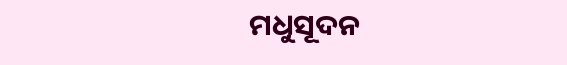ମଧୁସୂଦନ